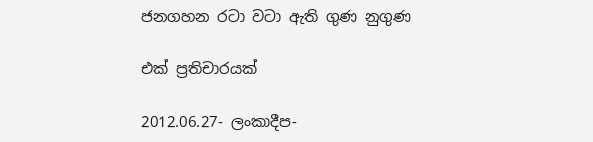ජනගහන රටා වටා ඇති ගුණ නුගුණ

එක් ප්‍රතිචාරයක්

2012.06.27- ලංකාදීප-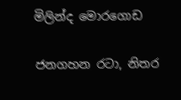මිලින්ද මොරගොඩ

ජනගහන රටා, නිතර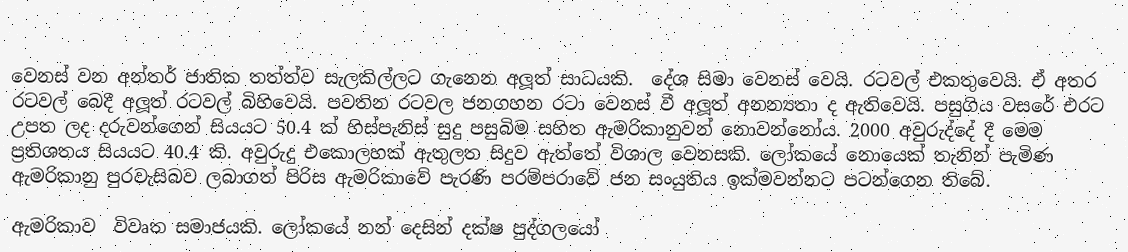වෙනස් වන අන්තර් ජාතික තත්ත්ව සැලකිල්ලට ගැනෙන අලූත් සාධයකි.  දේශ සිමා වෙනස් වෙයි. රටවල් එකතුවෙයි. ඒ අතර රටවල් බෙදී අලූත් රටවල් බිහිවෙයි. පවතින රටවල ජනගහන රටා වෙනස් වී අලූත් අනන්‍යතා ද ඇතිවෙයි. පසුගිය වසරේ එරට උපත ලද දරුවන්ගෙන් සියයට 50.4 ක් හිස්පැනිස් සුදු පසුබිම සහිත ඇමරිකානුවන් නොවන්නෝය. 2000 අවුරුද්දේ දී මෙම ප්‍රතිශතය සියයට 40.4 කි. අවුරුදු එකොලහක් ඇතුලත සිදුව ඇත්තේ විශාල වෙනසකි. ලෝකයේ නොයෙක් තැනින් පැමිණ ඇමරිකානු පුරවැසිබව ලබාගත් පිරිස ඇමරිකාවේ පැරණි පරම්පරාවේ ජන සංයුතිය ඉක්මවන්නට පටන්ගෙන තිබේ.

ඇමරිකාව  විවෘත සමාජයකි. ලෝකයේ නන් දෙසින් දක්ෂ පුද්ගලයෝ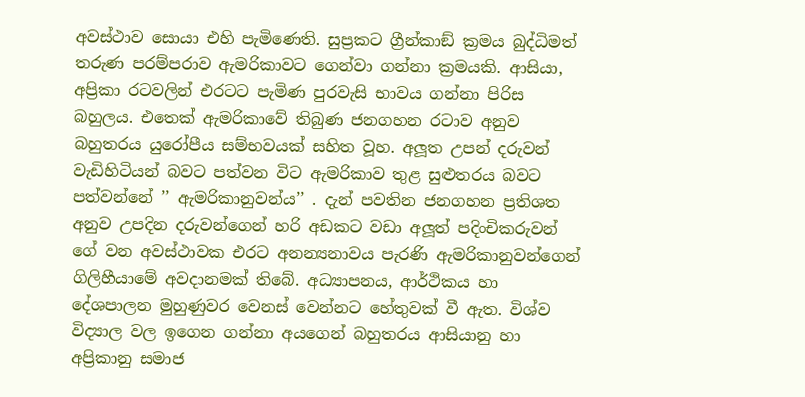අවස්ථාව සොයා එහි පැමිණෙති. සුප්‍රකට ග්‍රීන්කාඞ් ක්‍රමය බුද්ධිමත් තරුණ පරම්පරාව ඇමරිකාවට ගෙන්වා ගන්නා ක්‍රමයකි. ආසියා, අප්‍රිකා රටවලින් එරටට පැමිණ පුරවැසි භාවය ගන්නා පිරිස බහුලය. එතෙක් ඇමරිකාවේ තිබුණ ජනගහන රටාව අනුව බහුතරය යුරෝපීය සම්භවයක් සහිත වූහ. අලූත උපන් දරුවන් වැඩිහිටියන් බවට පත්වන විට ඇමරිකාව තුළ සුළුතරය බවට පත්වන්නේ ’’ ඇමරිකානුවන්ය’’ . දැන් පවතින ජනගහන ප්‍රතිශත අනුව උපදින දරුවන්ගෙන් හරි අඩකට වඩා අලූත් පදිංචිකරුවන් ගේ වන අවස්ථාවක එරට අනන්‍යනාවය පැරණි ඇමරිකානුවන්ගෙන් ගිලිහීයාමේ අවදානමක් තිබේ. අධ්‍යාපනය, ආර්ථිකය හා දේශපාලන මුහුණුවර වෙනස් වෙන්නට හේතුවක් වී ඇත. විශ්ව විද්‍යාල වල ඉගෙන ගන්නා අයගෙන් බහුතරය ආසියානු හා අප්‍රිකානු සමාජ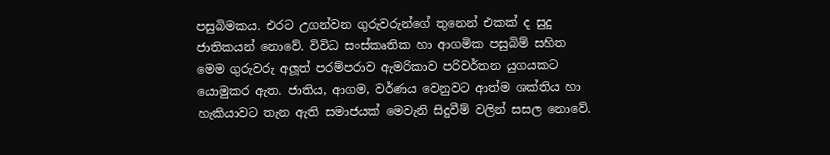පසුබිමකය. එරට උගන්වන ගුරුවරුන්ගේ තුනෙන් එකක් ද සුදු ජාතිකයන් නොවේ. විවිධ සංස්කෘතික හා ආගමික පසුබිම් සහිත මෙම ගුරුවරු අලූත් පරම්පරාව ඇමරිකාව පරිවර්තන යුගයකට යොමුකර ඇත. ජාතිය, ආගම, වර්ණය වෙනුවට ආත්ම ශක්තිය හා හැකියාවට තැන ඇති සමාජයක් මෙවැනි සිදුවීම් වලින් සසල නොවේ.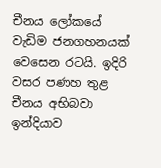චීනය ලෝකයේ වැඩිම ජනගහනයක් වෙසෙන රටයි. ඉදිරි වසර පණහ තුළ චීනය අභිබවා ඉන්දියාව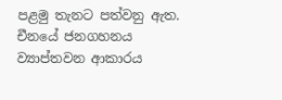පළමු තැනට පත්වනු ඇත. චීනයේ ජනගහනය ව්‍යාප්තවන ආකාරය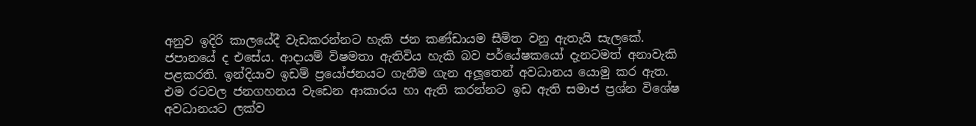අනුව ඉදිරි කාලයේදී වැඩකරන්නට හැකි ජන කණ්ඩායම සීමිත වනු ඇතැයි සැලකේ. ජපානයේ ද එසේය. ආදායම් විෂමතා ඇතිවිය හැකි බව පර්යේෂකයෝ දැනටමත් අනාවැකි පළකරති. ඉන්දියාව ඉඩම් ප්‍රයෝජනයට ගැනීම ගැන අලූතෙන් අවධානය යොමු කර ඇත. එම රටවල ජනගහනය වැඩෙන ආකාරය හා ඇති කරන්නට ඉඩ ඇති සමාජ ප්‍රශ්න විශේෂ අවධානයට ලක්ව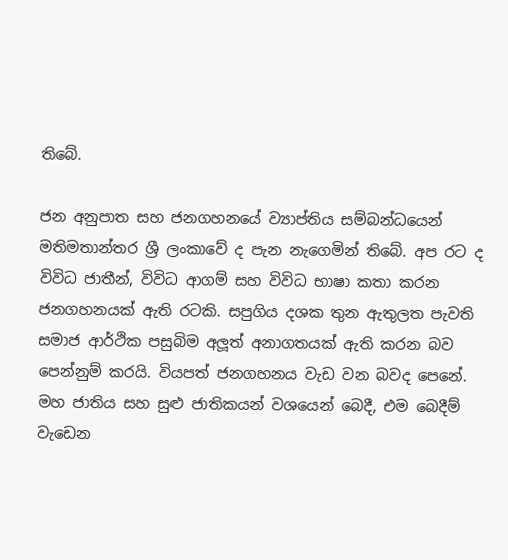තිබේ.

ජන අනුපාත සහ ජනගහනයේ ව්‍යාප්තිය සම්බන්ධයෙන් මතිමතාන්තර ශ්‍රී ලංකාවේ ද පැන නැගෙමින් තිබේ. අප රට ද විවිධ ජාතීන්, විවිධ ආගම් සහ විවිධ භාෂා කතා කරන ජනගහනයක් ඇති රටකි. සපුගිය දශක තුන ඇතුලත පැවති සමාජ ආර්ථික පසුබිම අලූත් අනාගතයක් ඇති කරන බව පෙන්නුම් කරයි. වියපත් ජනගහනය වැඩ වන බවද පෙනේ. මහ ජාතිය සහ සුළු ජාතිකයන් වශයෙන් බෙදී, එම බෙදීම් වැඩෙන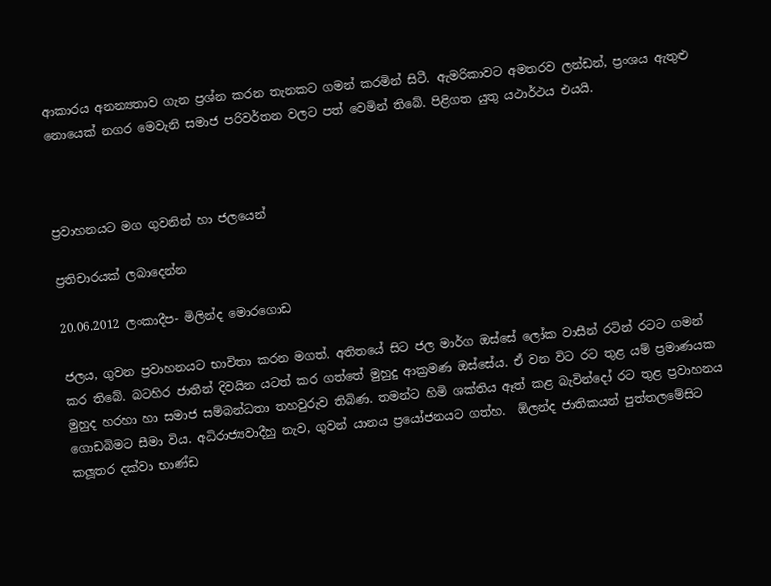ආකාරය අනන්‍යතාව ගැන ප්‍රශ්න කරන තැනකට ගමන් කරමින් සිටී. ඇමරිකාවට අමතරව ලන්ඩන්, ප්‍රංශය ඇතුළු නොයෙක් නගර මෙවැනි සමාජ පරිවර්තන වලට පත් වෙමින් තිබේ. පිළිගත යුතු යථාර්ථය එයයි.



ප්‍රවාහනයට මග ගුවනින් හා ජලයෙන්

ප්‍රතිචාරයක් ලබාදෙන්න

20.06.2012 ලංකාදීප- මිලින්ද මොරගොඩ

ජලය, ගුවන ප්‍රවාහනයට භාවිතා කරන මගත්. අතිතයේ සිට ජල මාර්ග ඔස්සේ ලෝක වාසීන් රටින් රටට ගමන් කර තිබේ. බටහිර ජාතීන් දිවයින යටත් කර ගත්තේ මුහුදු ආක්‍රමණ ඔස්සේය. ඒ වන විට රට තුළ යම් ප්‍රමාණයක මුහුද හරහා හා සමාජ සම්බන්ධතා තහවුරුව තිබිණ. තමන්ට හිමි ශක්තිය ඈත් කළ බැවින්දෝ රට තුළ ප්‍රවාහනය ගොඩබිමට සීමා විය. අධිරාජ්‍යවාදීහු නැව, ගුවන් යානය ප්‍රයෝජනයට ගත්හ.  ඕලන්ද ජාතිකයන් පුත්තලමේසිට කලූතර දක්වා භාණ්ඩ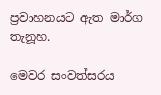ප්‍රවාහනයට ඇත මාර්ග තැනූහ.

මෙවර සංවත්සරය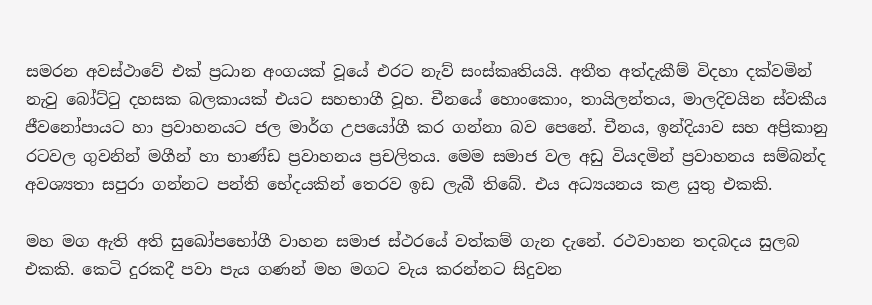සමරන අවස්ථාවේ එක් ප්‍රධාන අංගයක් වූයේ එරට නැව් සංස්කෘතියයි. අතීත අත්දැකීම් විදහා දක්වමින් නැවු බෝට්ටු දහසක බලකායක් එයට සහභාගී වූහ. චීනයේ හොංකොං, තායිලන්තය, මාලදිවයින ස්වකීය ජීවනෝපායට හා ප්‍රවාහනයට ජල මාර්ග උපයෝගී කර ගන්නා බව පෙනේ. චීනය, ඉන්දියාව සහ අප්‍රිකානු  රටවල ගුවනින් මගීන් හා භාණ්ඩ ප්‍රවාහනය ප්‍රචලිතය. මෙම සමාජ වල අඩු වියදමින් ප්‍රවාහනය සම්බන්ද අවශ්‍යතා සපුරා ගන්නට පන්ති භේදයකින් තෙරව ඉඩ ලැබී තිබේ. එය අධ්‍යයනය කළ යුතු එකකි.

මහ මග ඇති අති සුඛෝපභෝගී වාහන සමාජ ස්ථරයේ වත්කම් ගැන දැනේ. රථවාහන තදබදය සුලබ එකකි. කෙටි දුරකදී පවා පැය ගණන් මහ මගට වැය කරන්නට සිදුවන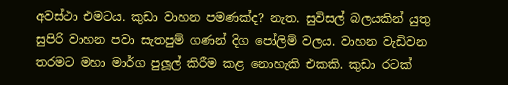අවස්ථා එමටය. කුඩා වාහන පමණක්ද? නැත. සුවිසල් බලයකින් යුතු සුපිරි වාහන පවා සැතපුම් ගණන් දිග පෝලිම් වලය. වාහන වැඩිවන තරමට මහා මාර්ග පුලූල් කිරීම කළ නොහැකි එකකි. කුඩා රටක්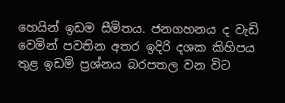හෙයින් ඉඩම සීමිතය. ජනගහනය ද වැඩි වෙමින් පවතින අතර ඉදිරි දශක කිහිපය තුළ ඉඩම් ප්‍රශ්නය බරපතල වන විට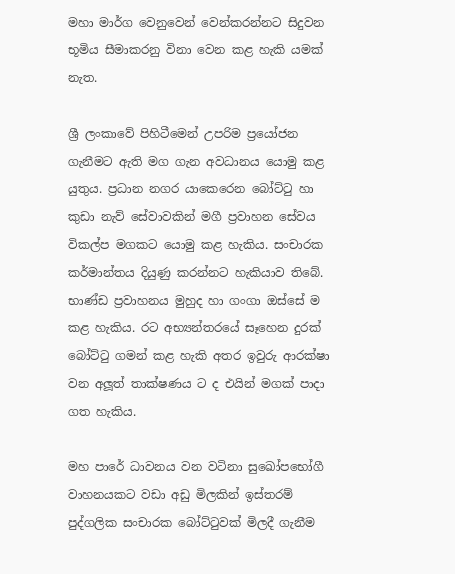මහා මාර්ග වෙනුවෙන් වෙන්කරන්නට සිදුවන භූමිය සීමාකරනු විනා වෙන කළ හැකි යමක් නැත.

ශ්‍රී ලංකාවේ පිහිටීමෙන් උපරිම ප්‍රයෝජන ගැනීමට ඇති මග ගැන අවධානය යොමු කළ යුතුය. ප්‍රධාන නගර යාකෙරෙන බෝට්ටු හා කුඩා නැව් සේවාවකින් මගී ප්‍රවාහන සේවය විකල්ප මගකට යොමු කළ හැකිය. සංචාරක කර්මාන්තය දියුණු කරන්නට හැකියාව තිබේ. භාණ්ඩ ප්‍රවාහනය මුහුද හා ගංගා ඔස්සේ ම කළ හැකිය. රට අභ්‍යන්තරයේ සෑහෙන දුරක් බෝට්ටු ගමන් කළ හැකි අතර ඉවුරු ආරක්ෂා වන අලූත් තාක්ෂණය ට ද එයින් මගක් පාදා ගත හැකිය.

මහ පාරේ ධාවනය වන වටිනා සුඛෝපභෝගී වාහනයකට වඩා අඩු මිලකින් ඉස්තරම් පුද්ගලික සංචාරක බෝට්ටුවක් මිලදී ගැනීම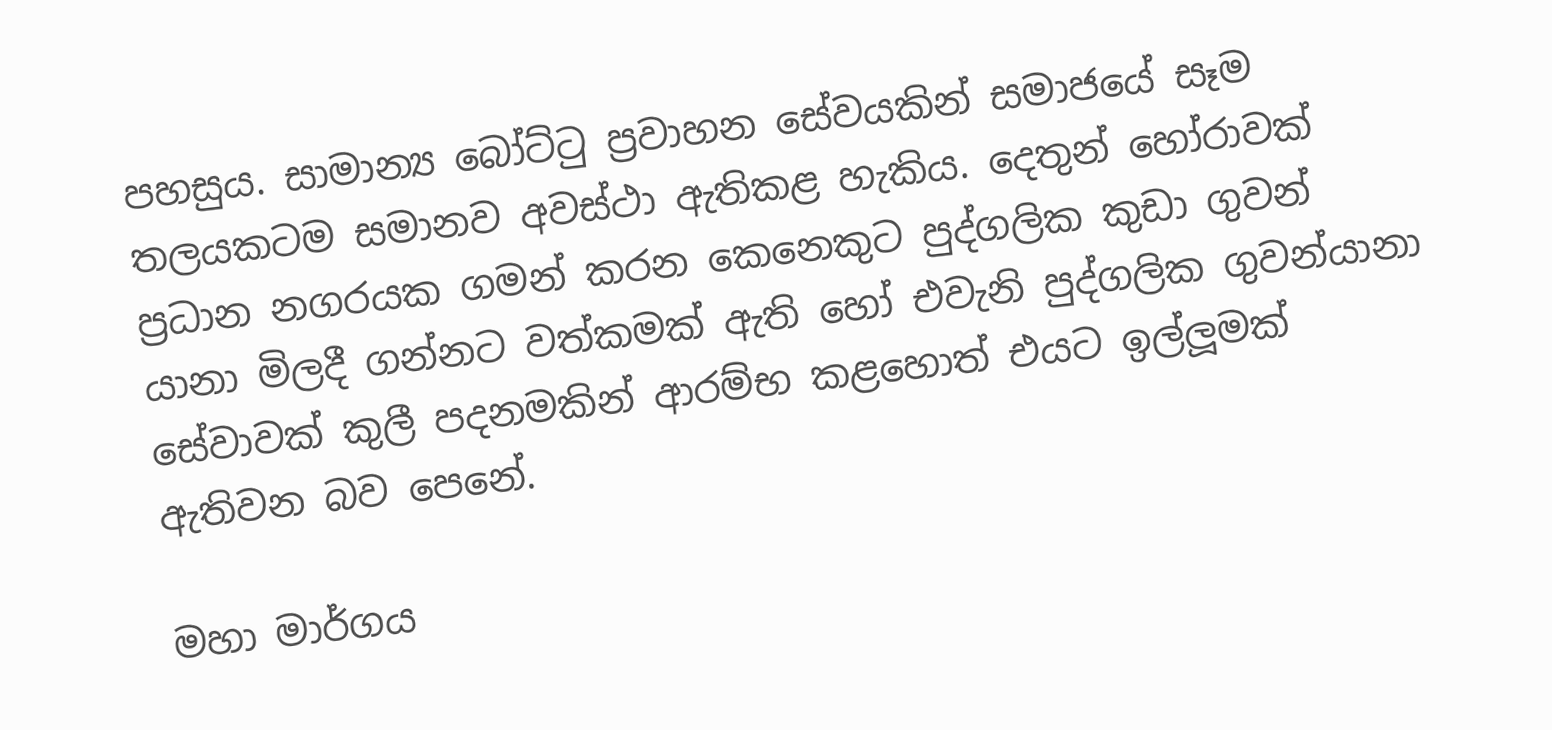පහසුය. සාමාන්‍ය බෝට්ටු ප්‍රවාහන සේවයකින් සමාජයේ සෑම තලයකටම සමානව අවස්ථා ඇතිකළ හැකිය. දෙතුන් හෝරාවක් ප්‍රධාන නගරයක ගමන් කරන කෙනෙකුට පුද්ගලික කුඩා ගුවන් යානා මිලදී ගන්නට වත්කමක් ඇති හෝ එවැනි පුද්ගලික ගුවන්යානා සේවාවක් කුලී පදනමකින් ආරම්භ කළහොත් එයට ඉල්ලූමක් ඇතිවන බව පෙනේ.

මහා මාර්ගය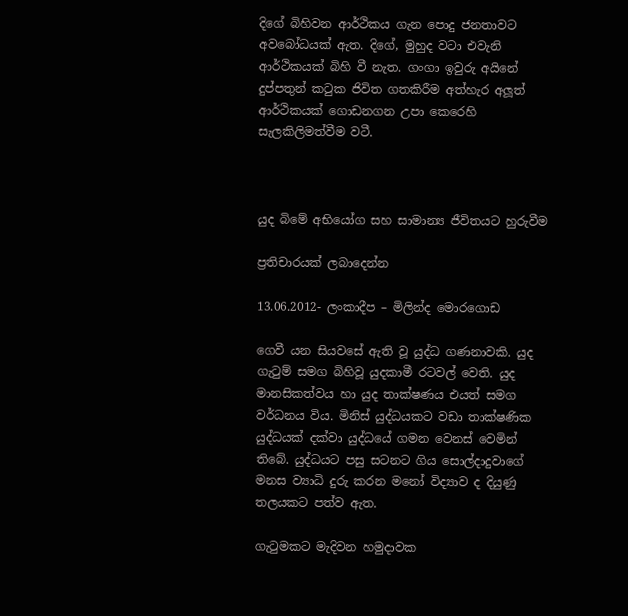දිගේ බිහිවන ආර්ථිකය ගැන පොදු ජනතාවට අවබෝධයක් ඇත. දිගේ, මුහුද වටා එවැනි ආර්ථිකයක් බිහි වී නැත. ගංගා ඉවුරු අයිනේ දුප්පතුන් කටුක ජිවිත ගතකිරීම අත්හැර අලූත් ආර්ථිකයක් ගොඩනගන උපා කෙරෙහි සැලකිලිමත්වීම වටී.



යුද බිමේ අභියෝග සහ සාමාන්‍ය ජීවිතයට හුරුවීම

ප්‍රතිචාරයක් ලබාදෙන්න

13.06.2012- ලංකාදීප – මිලින්ද මොරගොඩ

ගෙවී යන සියවසේ ඇති වූ යුද්ධ ගණනාවකි. යුද ගැටුම් සමග බිහිවූ යුදකාමී රටවල් වෙති. යුද මානසිකත්වය හා යුද තාක්ෂණය එයත් සමග වර්ධනය විය. මිනිස් යුද්ධයකට වඩා තාක්ෂණික යුද්ධයක් දක්වා යුද්ධයේ ගමන වෙනස් වෙමින් තිබේ. යුද්ධයට පසු සටනට ගිය සොල්දාදුවාගේ මනස ව්‍යාධි දුරු කරන මනෝ විද්‍යාව ද දියුණු තලයකට පත්ව ඇත.

ගැටුමකට මැදිවන හමුදාවක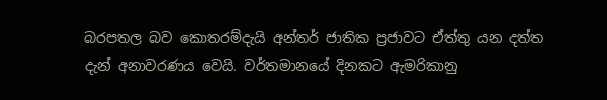බරපතල බව කොතරම්දැයි අන්තර් ජාතික ප්‍රජාවට ඒත්තු යන දත්ත දැන් අනාවරණය වෙයි. වර්තමානයේ දිනකට ඇමරිකානු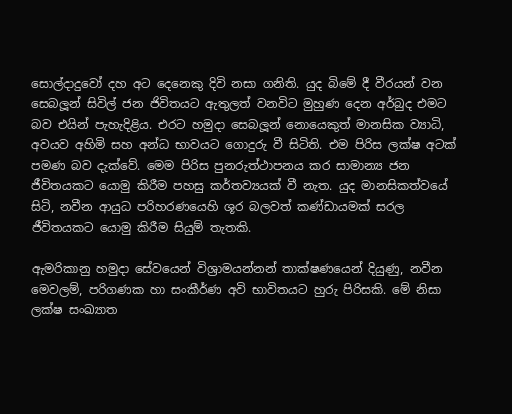සොල්දාදුවෝ දහ අට දෙනෙකු දිවි නසා ගනිති. යුද බිමේ දී වීරයන් වන සෙබලූන් සිවිල් ජන ජිවිතයට ඇතුලත් වනවිට මුහුණ දෙන අර්බුද එමට බව එයින් පැහැදිළිය. එරට හමුදා සෙබලූන් නොයෙකුත් මානසික ව්‍යාධි, අවයව අහිමි සහ අන්ධ භාවයට ගොදුරු වී සිටිති. එම පිරිස ලක්ෂ අටක් පමණ බව දැක්වේ. මෙම පිරිස පුනරුත්ථාපනය කර සාමාන්‍ය ජන ජීවිතයකට යොමු කිරීම පහසු කර්තව්‍යයක් වී නැත. යුද මානසිකත්වයේ සිටි, නවීන ආයුධ පරිහරණයෙහි ශූර බලවත් කණ්ඩායමක් සරල ජීවිතයකට යොමු කිරීම සියුම් තැතකි.

ඇමරිකානු හමුදා සේවයෙන් විශ්‍රාමයන්නන් තාක්ෂණයෙන් දියුණු, නවීන මෙවලම්, පරිගණක හා සංකීර්ණ අවි භාවිතයට හුරු පිරිසකි. මේ නිසා ලක්ෂ සංඛ්‍යාත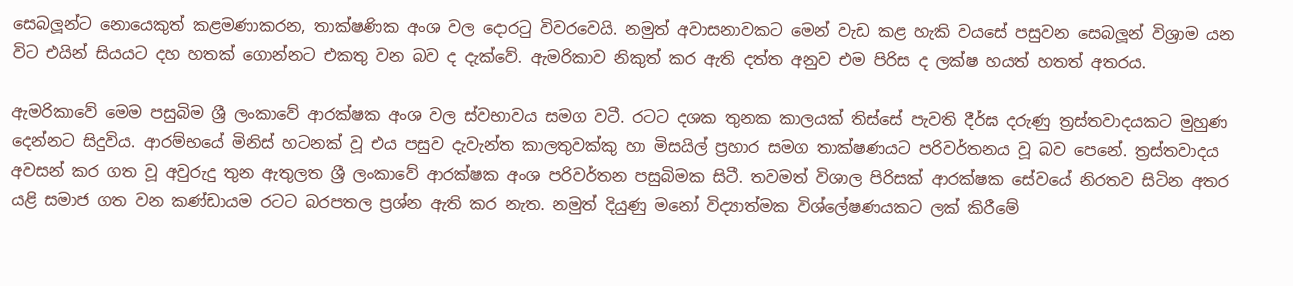සෙබලූන්ට නොයෙකුත් කළමණාකරන, තාක්ෂණික අංශ වල දොරටු විවරවෙයි. නමුත් අවාසනාවකට මෙන් වැඩ කළ හැකි වයසේ පසුවන සෙබලූන් විශ්‍රාම යන විට එයින් සියයට දහ හතක් ගොන්නට එකතු වන බව ද දැක්වේ. ඇමරිකාව නිකුත් කර ඇති දත්ත අනුව එම පිරිස ද ලක්ෂ හයත් හතත් අතරය.

ඇමරිකාවේ මෙම පසුබිම ශ්‍රී ලංකාවේ ආරක්ෂක අංශ වල ස්වභාවය සමග වටී. රටට දශක තුනක කාලයක් තිස්සේ පැවති දීර්ඝ දරුණු ත්‍රස්තවාදයකට මුහුණ දෙන්නට සිදුවිය. ආරම්භයේ මිනිස් හටනක් වූ එය පසුව දැවැන්ත කාලතුවක්කු හා මිසයිල් ප්‍රහාර සමග තාක්ෂණයට පරිවර්තනය වූ බව පෙනේ. ත්‍රස්තවාදය අවසන් කර ගත වූ අවුරුදු තුන ඇතුලත ශ්‍රී ලංකාවේ ආරක්ෂක අංශ පරිවර්තන පසුබිමක සිටී. තවමත් විශාල පිරිසක් ආරක්ෂක සේවයේ නිරතව සිටින අතර යළි සමාජ ගත වන කණ්ඩායම රටට බරපතල ප්‍රශ්න ඇති කර නැත. නමුත් දියුණු මනෝ විද්‍යාත්මක විශ්ලේෂණයකට ලක් කිරීමේ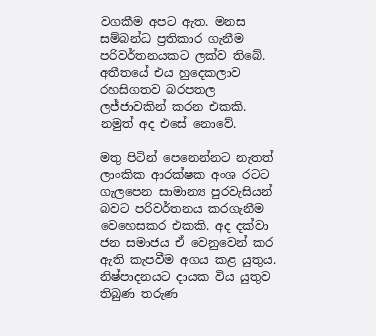වගකීම අපට ඇත. මනස සම්බන්ධ ප්‍රතිකාර ගැනීම පරිවර්තනයකට ලක්ව තිබේ. අතීතයේ එය හුදෙකලාව රහසිගතව බරපතල ලජ්ජාවකින් කරන එකකි. නමුත් අද එසේ නොවේ.

මතු පිටින් පෙනෙන්නට නැතත් ලාංකික ආරක්ෂක අංශ රටට ගැලපෙන සාමාන්‍ය පුරවැසියන් බවට පරිවර්තනය කරගැනීම වෙහෙසකර එකකි. අද දක්වා ජන සමාජය ඒ වෙනුවෙන් කර ඇති කැපවීම අගය කළ යුතුය. නිෂ්පාදනයට දායක විය යුතුව තිබුණ තරුණ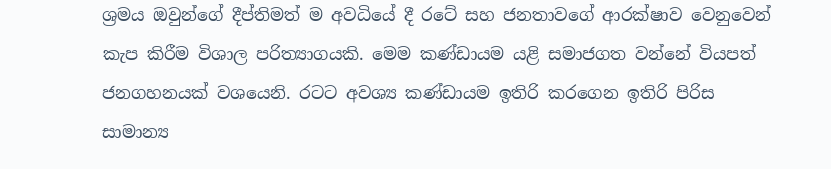ශ්‍රමය ඔවුන්ගේ දීප්තිමත් ම අවධියේ දී රටේ සහ ජනතාවගේ ආරක්ෂාව වෙනුවෙන් කැප කිරීම විශාල පරිත්‍යාගයකි. මෙම කණ්ඩායම යළි සමාජගත වන්නේ වියපත් ජනගහනයක් වශයෙනි. රටට අවශ්‍ය කණ්ඩායම ඉතිරි කරගෙන ඉතිරි පිරිස සාමාන්‍ය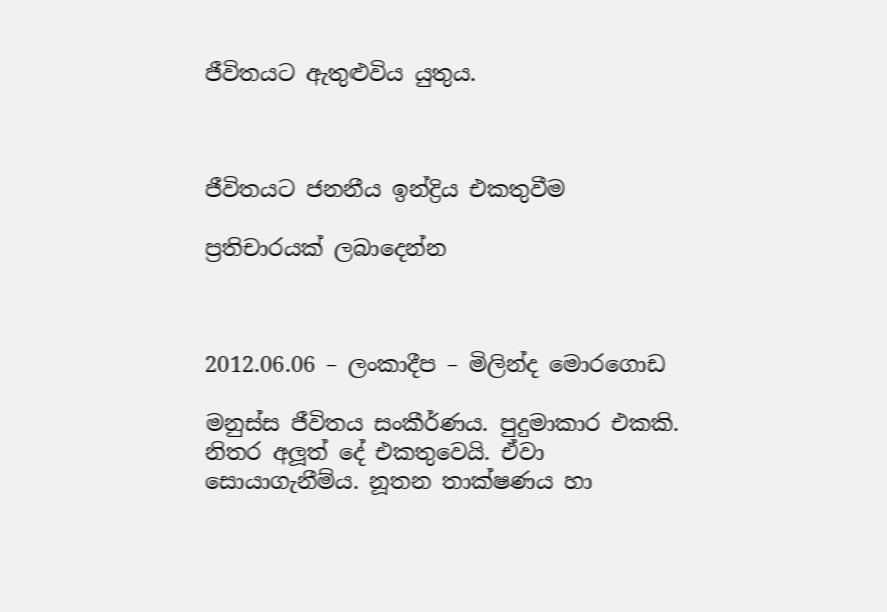ජීවිතයට ඇතුළුවිය යුතුය.



ජීවිතයට ජනනීය ඉන්ද්‍රිය එකතුවීම

ප්‍රතිචාරයක් ලබාදෙන්න



2012.06.06 – ලංකාදීප – මිලින්ද මොරගොඩ

මනුස්ස ජීවිතය සංකීර්ණය. පුදුමාකාර එකකි. නිතර අලූත් දේ එකතුවෙයි. ඒවා සොයාගැනීම්ය. නූතන තාක්ෂණය හා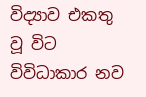විද්‍යාව එකතු වූ විට විවිධාකාර නව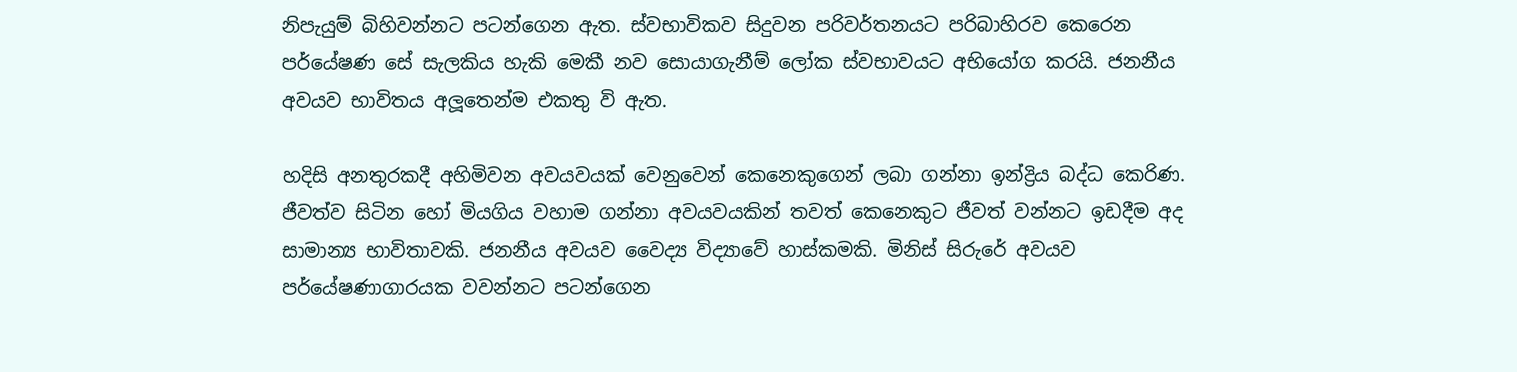නිපැයුම් බිහිවන්නට පටන්ගෙන ඇත. ස්වභාවිකව සිදුවන පරිවර්තනයට පරිබාහිරව කෙරෙන පර්යේෂණ සේ සැලකිය හැකි මෙකී නව සොයාගැනීම් ලෝක ස්වභාවයට අභියෝග කරයි. ජනනීය අවයව භාවිතය අලූතෙන්ම එකතු වි ඇත.

හදිසි අනතුරකදී අහිමිවන අවයවයක් වෙනුවෙන් කෙනෙකුගෙන් ලබා ගන්නා ඉන්ද්‍රිය බද්ධ කෙරිණ. ජීවත්ව සිටින හෝ මියගිය වහාම ගන්නා අවයවයකින් තවත් කෙනෙකුට ජීවත් වන්නට ඉඩදීම අද සාමාන්‍ය භාවිතාවකි. ජනනීය අවයව වෛද්‍ය විද්‍යාවේ හාස්කමකි. මිනිස් සිරුරේ අවයව පර්යේෂණාගාරයක වවන්නට පටන්ගෙන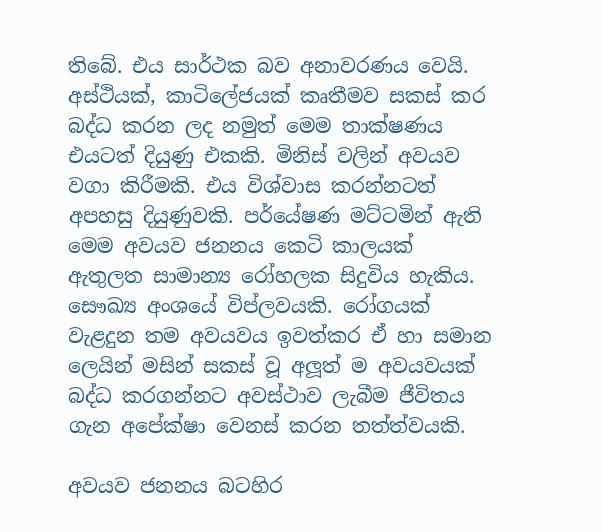තිබේ. එය සාර්ථක බව අනාවරණය වෙයි. අස්ථියක්, කාටිලේජයක් කෘතීමව සකස් කර බද්ධ කරන ලද නමුත් මෙම තාක්ෂණය එයටත් දියුණු එකකි. මිනිස් වලින් අවයව වගා කිරීමකි. එය විශ්වාස කරන්නටත් අපහසු දියුණුවකි. පර්යේෂණ මට්ටමින් ඇති මෙම අවයව ජනනය කෙටි කාලයක් ඇතුලත සාමාන්‍ය රෝහලක සිදුවිය හැකිය. සෞඛ්‍ය අංශයේ විප්ලවයකි. රෝගයක් වැළදුන තම අවයවය ඉවත්කර ඒ හා සමාන ලෙයින් මසින් සකස් වූ අලූත් ම අවයවයක් බද්ධ කරගන්නට අවස්ථාව ලැබීම ජීවිතය ගැන අපේක්ෂා වෙනස් කරන තත්ත්වයකි.

අවයව ජනනය බටහිර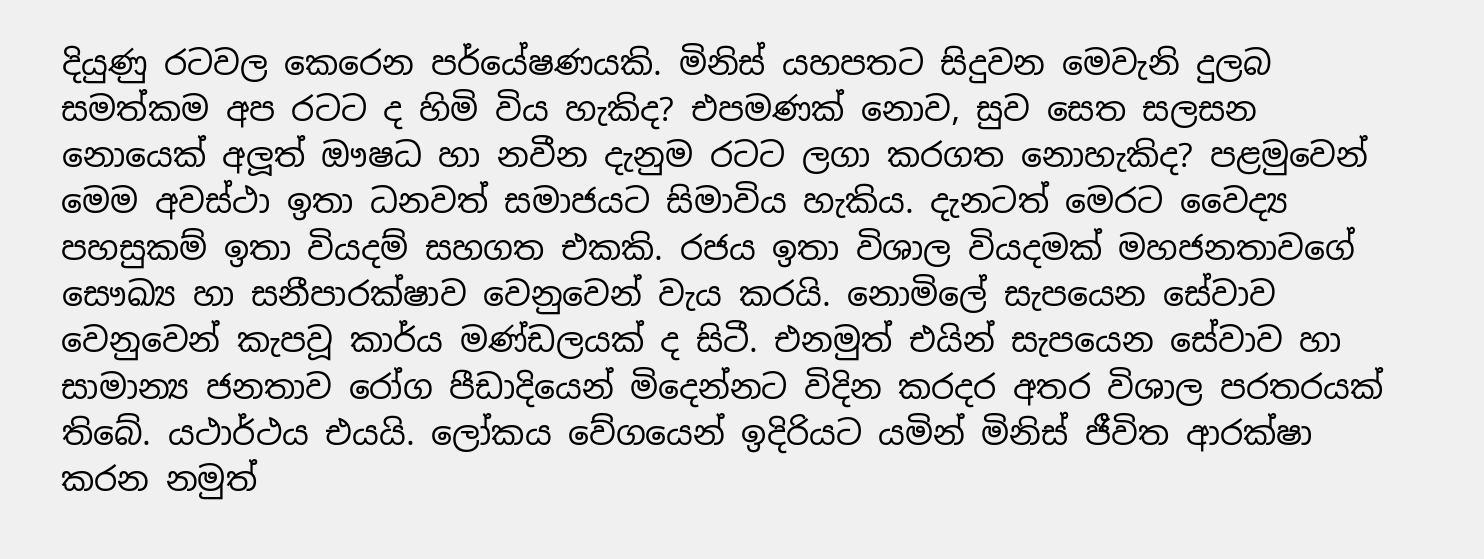දියුණු රටවල කෙරෙන පර්යේෂණයකි. මිනිස් යහපතට සිදුවන මෙවැනි දුලබ සමත්කම අප රටට ද හිමි විය හැකිද? එපමණක් නොව, සුව සෙත සලසන නොයෙක් අලූත් ඖෂධ හා නවීන දැනුම රටට ලගා කරගත නොහැකිද? පළමුවෙන් මෙම අවස්ථා ඉතා ධනවත් සමාජයට සිමාවිය හැකිය. දැනටත් මෙරට වෛද්‍ය පහසුකම් ඉතා වියදම් සහගත එකකි. රජය ඉතා විශාල වියදමක් මහජනතාවගේ සෞඛ්‍ය හා සනීපාරක්ෂාව වෙනුවෙන් වැය කරයි. නොමිලේ සැපයෙන සේවාව වෙනුවෙන් කැපවූ කාර්ය මණ්ඩලයක් ද සිටී. එනමුත් එයින් සැපයෙන සේවාව හා සාමාන්‍ය ජනතාව රෝග පීඩාදියෙන් මිදෙන්නට විදින කරදර අතර විශාල පරතරයක් තිබේ. යථාර්ථය එයයි. ලෝකය වේගයෙන් ඉදිරියට යමින් මිනිස් ජීවිත ආරක්ෂා කරන නමුත්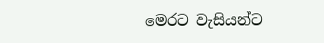මෙරට වැසියන්ට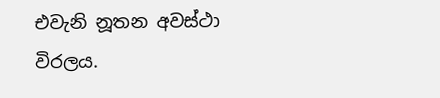එවැනි නූතන අවස්ථා විරලය.